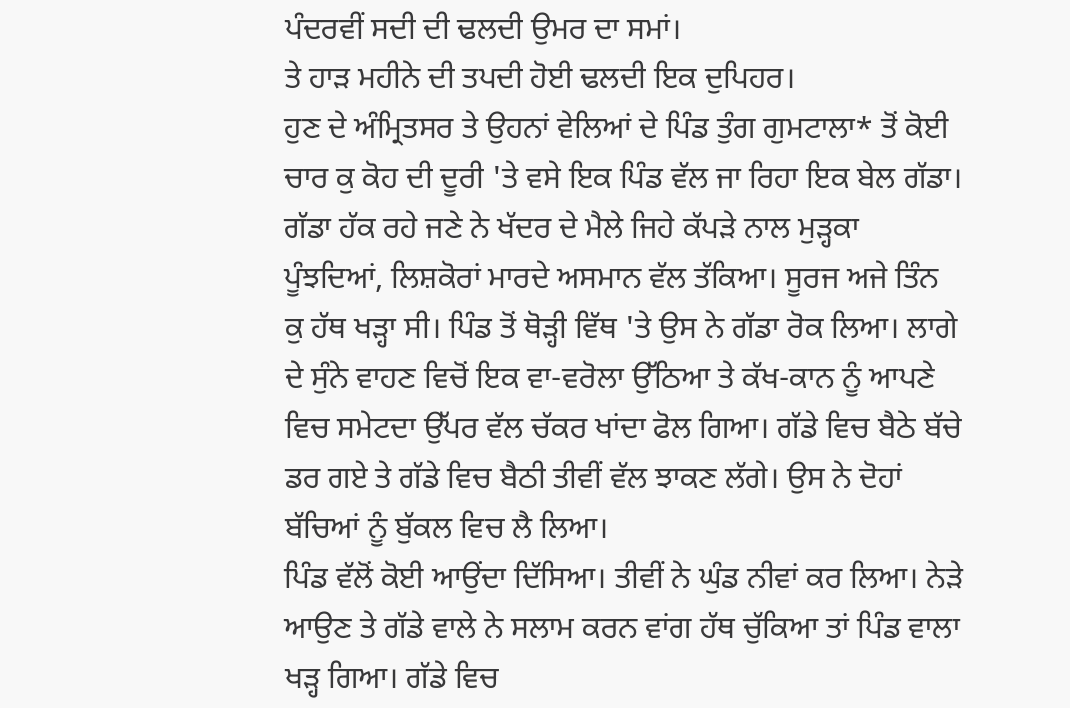ਪੰਦਰਵੀਂ ਸਦੀ ਦੀ ਢਲਦੀ ਉਮਰ ਦਾ ਸਮਾਂ।
ਤੇ ਹਾੜ ਮਹੀਨੇ ਦੀ ਤਪਦੀ ਹੋਈ ਢਲਦੀ ਇਕ ਦੁਪਿਹਰ।
ਹੁਣ ਦੇ ਅੰਮ੍ਰਿਤਸਰ ਤੇ ਉਹਨਾਂ ਵੇਲਿਆਂ ਦੇ ਪਿੰਡ ਤੁੰਗ ਗੁਮਟਾਲਾ* ਤੋਂ ਕੋਈ ਚਾਰ ਕੁ ਕੋਹ ਦੀ ਦੂਰੀ 'ਤੇ ਵਸੇ ਇਕ ਪਿੰਡ ਵੱਲ ਜਾ ਰਿਹਾ ਇਕ ਬੇਲ ਗੱਡਾ। ਗੱਡਾ ਹੱਕ ਰਹੇ ਜਣੇ ਨੇ ਖੱਦਰ ਦੇ ਮੈਲੇ ਜਿਹੇ ਕੱਪੜੇ ਨਾਲ ਮੁੜ੍ਹਕਾ ਪੂੰਝਦਿਆਂ, ਲਿਸ਼ਕੋਰਾਂ ਮਾਰਦੇ ਅਸਮਾਨ ਵੱਲ ਤੱਕਿਆ। ਸੂਰਜ ਅਜੇ ਤਿੰਨ ਕੁ ਹੱਥ ਖੜ੍ਹਾ ਸੀ। ਪਿੰਡ ਤੋਂ ਥੋੜ੍ਹੀ ਵਿੱਥ 'ਤੇ ਉਸ ਨੇ ਗੱਡਾ ਰੋਕ ਲਿਆ। ਲਾਗੇ ਦੇ ਸੁੰਨੇ ਵਾਹਣ ਵਿਚੋਂ ਇਕ ਵਾ-ਵਰੋਲਾ ਉੱਠਿਆ ਤੇ ਕੱਖ-ਕਾਨ ਨੂੰ ਆਪਣੇ ਵਿਚ ਸਮੇਟਦਾ ਉੱਪਰ ਵੱਲ ਚੱਕਰ ਖਾਂਦਾ ਫੋਲ ਗਿਆ। ਗੱਡੇ ਵਿਚ ਬੈਠੇ ਬੱਚੇ ਡਰ ਗਏ ਤੇ ਗੱਡੇ ਵਿਚ ਬੈਠੀ ਤੀਵੀਂ ਵੱਲ ਝਾਕਣ ਲੱਗੇ। ਉਸ ਨੇ ਦੋਹਾਂ ਬੱਚਿਆਂ ਨੂੰ ਬੁੱਕਲ ਵਿਚ ਲੈ ਲਿਆ।
ਪਿੰਡ ਵੱਲੋਂ ਕੋਈ ਆਉਂਦਾ ਦਿੱਸਿਆ। ਤੀਵੀਂ ਨੇ ਘੁੰਡ ਨੀਵਾਂ ਕਰ ਲਿਆ। ਨੇੜੇ ਆਉਣ ਤੇ ਗੱਡੇ ਵਾਲੇ ਨੇ ਸਲਾਮ ਕਰਨ ਵਾਂਗ ਹੱਥ ਚੁੱਕਿਆ ਤਾਂ ਪਿੰਡ ਵਾਲਾ ਖੜ੍ਹ ਗਿਆ। ਗੱਡੇ ਵਿਚ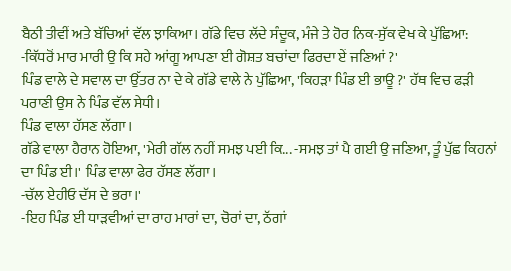ਬੈਠੀ ਤੀਵੀਂ ਅਤੇ ਬੱਚਿਆਂ ਵੱਲ ਝਾਕਿਆ। ਗੱਡੇ ਵਿਚ ਲੱਦੇ ਸੰਦੂਕ, ਮੰਜੇ ਤੇ ਹੋਰ ਨਿਕ-ਸੁੱਕ ਵੇਖ ਕੇ ਪੁੱਛਿਆ:
-ਕਿੱਧਰੋਂ ਮਾਰ ਮਾਰੀ ਉ ਕਿ ਸਹੇ ਆਂਗੂ ਆਪਣਾ ਈ ਗੋਸ਼ਤ ਬਚਾਂਦਾ ਫਿਰਦਾ ਏਂ ਜਣਿਆਂ ?'
ਪਿੰਡ ਵਾਲੇ ਦੇ ਸਵਾਲ ਦਾ ਉੱਤਰ ਨਾ ਦੇ ਕੇ ਗੱਡੇ ਵਾਲੇ ਨੇ ਪੁੱਛਿਆ, 'ਕਿਹੜਾ ਪਿੰਡ ਈ ਭਾਊ ?' ਹੱਥ ਵਿਚ ਫੜੀ ਪਰਾਣੀ ਉਸ ਨੇ ਪਿੰਡ ਵੱਲ ਸੇਧੀ।
ਪਿੰਡ ਵਾਲਾ ਹੱਸਣ ਲੱਗਾ।
ਗੱਡੇ ਵਾਲਾ ਹੈਰਾਨ ਹੋਇਆ, 'ਮੇਰੀ ਗੱਲ ਨਹੀਂ ਸਮਝ ਪਈ ਕਿ... -ਸਮਝ ਤਾਂ ਪੈ ਗਈ ਉ ਜਣਿਆ, ਤੂੰ ਪੁੱਛ ਕਿਹਨਾਂ ਦਾ ਪਿੰਡ ਈ।' ਪਿੰਡ ਵਾਲਾ ਫੇਰ ਹੱਸਣ ਲੱਗਾ।
-ਚੱਲ ਏਹੀਓ ਦੱਸ ਦੇ ਭਰਾ।'
-ਇਹ ਪਿੰਡ ਈ ਧਾੜਵੀਆਂ ਦਾ ਰਾਹ ਮਾਰਾਂ ਦਾ, ਚੋਰਾਂ ਦਾ, ਠੱਗਾਂ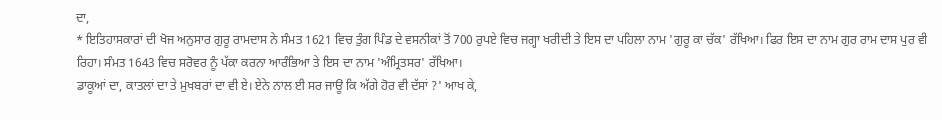ਦਾ,
* ਇਤਿਹਾਸਕਾਰਾਂ ਦੀ ਖੋਜ ਅਨੁਸਾਰ ਗੁਰੂ ਰਾਮਦਾਸ ਨੇ ਸੰਮਤ 1621 ਵਿਚ ਤੁੰਗ ਪਿੰਡ ਦੇ ਵਸਨੀਕਾਂ ਤੋਂ 700 ਰੁਪਏ ਵਿਚ ਜਗ੍ਹਾ ਖਰੀਦੀ ਤੇ ਇਸ ਦਾ ਪਹਿਲਾ ਨਾਮ 'ਗੁਰੂ ਕਾ ਚੱਕ' ਰੱਖਿਆ। ਫਿਰ ਇਸ ਦਾ ਨਾਮ ਗੁਰ ਰਾਮ ਦਾਸ ਪੁਰ ਵੀ ਰਿਹਾ। ਸੰਮਤ 1643 ਵਿਚ ਸਰੋਵਰ ਨੂੰ ਪੱਕਾ ਕਰਨਾ ਆਰੰਭਿਆ ਤੇ ਇਸ ਦਾ ਨਾਮ 'ਅੰਮ੍ਰਿਤਸਰ' ਰੱਖਿਆ।
ਡਾਕੂਆਂ ਦਾ, ਕਾਤਲਾਂ ਦਾ ਤੇ ਮੁਖਬਰਾਂ ਦਾ ਵੀ ਏ। ਏਨੇ ਨਾਲ ਈ ਸਰ ਜਾਊ ਕਿ ਅੱਗੇ ਹੋਰ ਵੀ ਦੱਸਾਂ ?' ਆਖ ਕੇ,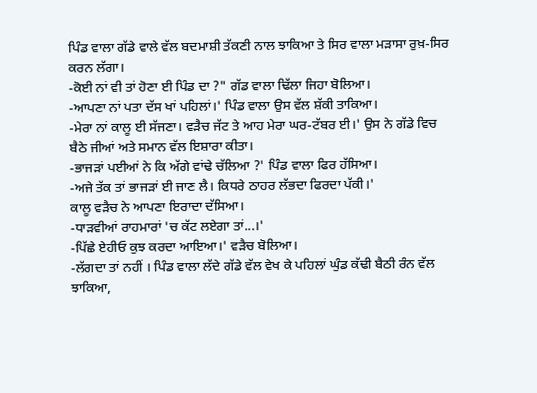ਪਿੰਡ ਵਾਲਾ ਗੱਡੇ ਵਾਲੇ ਵੱਲ ਬਦਮਾਸ਼ੀ ਤੱਕਣੀ ਨਾਲ ਝਾਕਿਆ ਤੇ ਸਿਰ ਵਾਲਾ ਮੜਾਸਾ ਰੁਖ਼-ਸਿਰ ਕਰਨ ਲੱਗਾ।
-ਕੋਈ ਨਾਂ ਵੀ ਤਾਂ ਹੋਣਾ ਈ ਪਿੰਡ ਦਾ ?" ਗੱਡ ਵਾਲਾ ਢਿੱਲਾ ਜਿਹਾ ਬੋਲਿਆ।
-ਆਪਣਾ ਨਾਂ ਪਤਾ ਦੱਸ ਖਾਂ ਪਹਿਲਾਂ।' ਪਿੰਡ ਵਾਲਾ ਉਸ ਵੱਲ ਸ਼ੱਕੀ ਤਾਕਿਆ।
-ਮੇਰਾ ਨਾਂ ਕਾਲੂ ਈ ਸੱਜਣਾ। ਵੜੈਚ ਜੱਟ ਤੇ ਆਹ ਮੇਰਾ ਘਰ-ਟੱਬਰ ਈ।' ਉਸ ਨੇ ਗੱਡੇ ਵਿਚ ਬੈਠੇ ਜੀਆਂ ਅਤੇ ਸਮਾਨ ਵੱਲ ਇਸ਼ਾਰਾ ਕੀਤਾ।
-ਭਾਜੜਾਂ ਪਈਆਂ ਨੇ ਕਿ ਅੱਗੇ ਵਾਂਢੇ ਚੱਲਿਆ ?' ਪਿੰਡ ਵਾਲਾ ਫਿਰ ਹੱਸਿਆ।
-ਅਜੇ ਤੱਕ ਤਾਂ ਭਾਜੜਾਂ ਈ ਜਾਣ ਲੈ। ਕਿਧਰੇ ਠਾਹਰ ਲੱਭਦਾ ਫਿਰਦਾ ਪੱਕੀ।'
ਕਾਲੂ ਵੜੈਚ ਨੇ ਆਪਣਾ ਇਰਾਦਾ ਦੱਸਿਆ।
-ਧਾੜਵੀਆਂ ਰਾਹਮਾਰਾਂ 'ਚ ਕੱਟ ਲਏਗਾ ਤਾਂ...।'
-ਪਿੱਛੇ ਏਹੀਓ ਕੁਝ ਕਰਦਾ ਆਇਆ।' ਵੜੈਚ ਬੋਲਿਆ।
-ਲੱਗਦਾ ਤਾਂ ਨਹੀਂ । ਪਿੰਡ ਵਾਲਾ ਲੱਦੇ ਗੱਡੇ ਵੱਲ ਵੇਖ ਕੇ ਪਹਿਲਾਂ ਘੁੰਡ ਕੱਢੀ ਬੈਠੀ ਰੰਨ ਵੱਲ ਝਾਕਿਆ,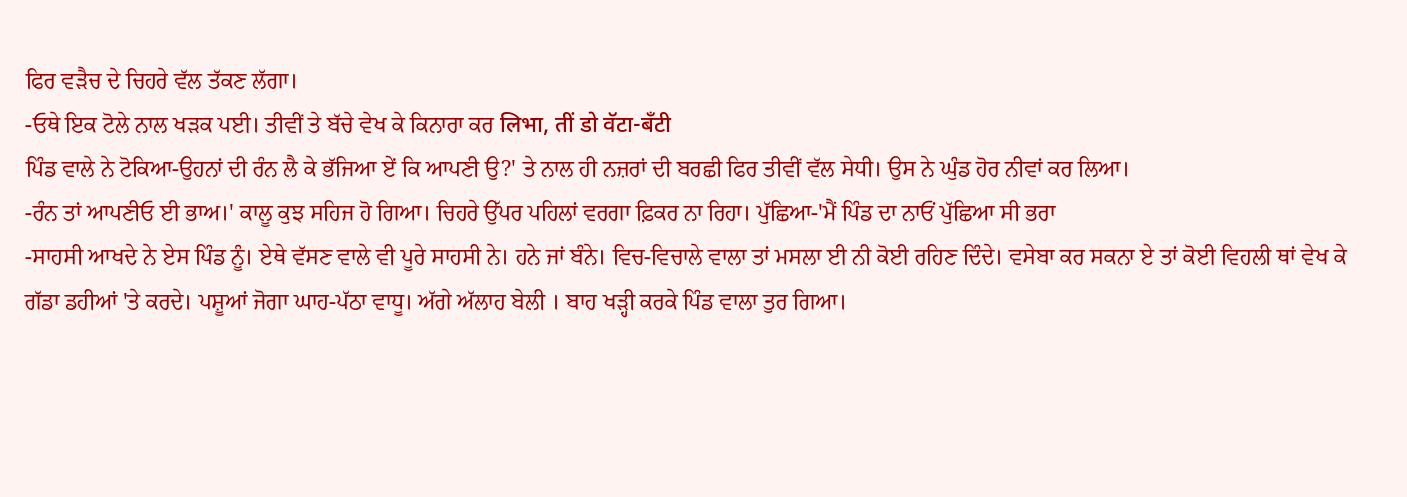ਫਿਰ ਵੜੈਚ ਦੇ ਚਿਹਰੇ ਵੱਲ ਤੱਕਣ ਲੱਗਾ।
-ਓਥੇ ਇਕ ਟੋਲੇ ਨਾਲ ਖੜਕ ਪਈ। ਤੀਵੀਂ ਤੇ ਬੱਚੇ ਵੇਖ ਕੇ ਕਿਨਾਰਾ ਕਰ लिभा, तीं डो वॅटा-बँटी
ਪਿੰਡ ਵਾਲੇ ਨੇ ਟੋਕਿਆ-ਉਹਨਾਂ ਦੀ ਰੰਨ ਲੈ ਕੇ ਭੱਜਿਆ ਏਂ ਕਿ ਆਪਣੀ ਉ?' ਤੇ ਨਾਲ ਹੀ ਨਜ਼ਰਾਂ ਦੀ ਬਰਛੀ ਫਿਰ ਤੀਵੀਂ ਵੱਲ ਸੇਧੀ। ਉਸ ਨੇ ਘੁੰਡ ਹੋਰ ਨੀਵਾਂ ਕਰ ਲਿਆ।
-ਰੰਨ ਤਾਂ ਆਪਣੀਓ ਈ ਭਾਅ।' ਕਾਲੂ ਕੁਝ ਸਹਿਜ ਹੋ ਗਿਆ। ਚਿਹਰੇ ਉੱਪਰ ਪਹਿਲਾਂ ਵਰਗਾ ਫ਼ਿਕਰ ਨਾ ਰਿਹਾ। ਪੁੱਛਿਆ-'ਮੈਂ ਪਿੰਡ ਦਾ ਨਾਓਂ ਪੁੱਛਿਆ ਸੀ ਭਰਾ
-ਸਾਹਸੀ ਆਖਦੇ ਨੇ ਏਸ ਪਿੰਡ ਨੂੰ। ਏਥੇ ਵੱਸਣ ਵਾਲੇ ਵੀ ਪੂਰੇ ਸਾਹਸੀ ਨੇ। ਹਨੇ ਜਾਂ ਬੰਨੇ। ਵਿਚ-ਵਿਚਾਲੇ ਵਾਲਾ ਤਾਂ ਮਸਲਾ ਈ ਨੀ ਕੋਈ ਰਹਿਣ ਦਿੰਦੇ। ਵਸੇਬਾ ਕਰ ਸਕਨਾ ਏ ਤਾਂ ਕੋਈ ਵਿਹਲੀ ਥਾਂ ਵੇਖ ਕੇ ਗੱਡਾ ਡਹੀਆਂ 'ਤੇ ਕਰਦੇ। ਪਸ਼ੂਆਂ ਜੋਗਾ ਘਾਹ-ਪੱਠਾ ਵਾਧੂ। ਅੱਗੇ ਅੱਲਾਹ ਬੇਲੀ । ਬਾਹ ਖੜ੍ਹੀ ਕਰਕੇ ਪਿੰਡ ਵਾਲਾ ਤੁਰ ਗਿਆ।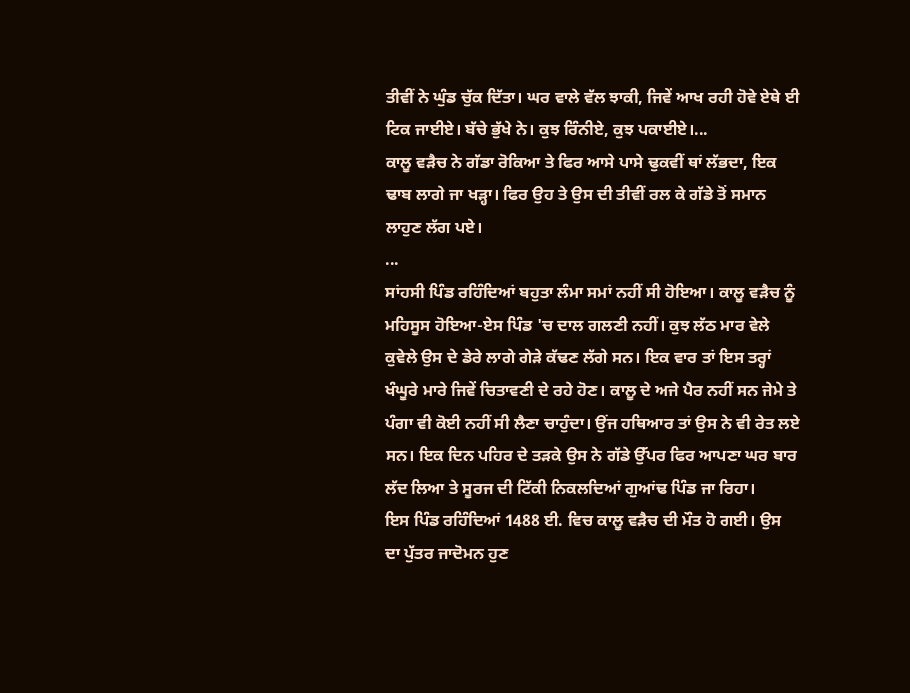ਤੀਵੀਂ ਨੇ ਘੁੰਡ ਚੁੱਕ ਦਿੱਤਾ। ਘਰ ਵਾਲੇ ਵੱਲ ਝਾਕੀ, ਜਿਵੇਂ ਆਖ ਰਹੀ ਹੋਵੇ ਏਥੇ ਈ ਟਿਕ ਜਾਈਏ। ਬੱਚੇ ਭੁੱਖੇ ਨੇ। ਕੁਝ ਰਿੰਨੀਏ, ਕੁਝ ਪਕਾਈਏ।...
ਕਾਲੂ ਵੜੈਚ ਨੇ ਗੱਡਾ ਰੋਕਿਆ ਤੇ ਫਿਰ ਆਸੇ ਪਾਸੇ ਢੁਕਵੀਂ ਥਾਂ ਲੱਭਦਾ, ਇਕ ਢਾਬ ਲਾਗੇ ਜਾ ਖੜ੍ਹਾ। ਫਿਰ ਉਹ ਤੇ ਉਸ ਦੀ ਤੀਵੀਂ ਰਲ ਕੇ ਗੱਡੇ ਤੋਂ ਸਮਾਨ ਲਾਹੁਣ ਲੱਗ ਪਏ।
...
ਸਾਂਹਸੀ ਪਿੰਡ ਰਹਿੰਦਿਆਂ ਬਹੁਤਾ ਲੰਮਾ ਸਮਾਂ ਨਹੀਂ ਸੀ ਹੋਇਆ। ਕਾਲੂ ਵੜੈਚ ਨੂੰ ਮਹਿਸੂਸ ਹੋਇਆ-ਏਸ ਪਿੰਡ 'ਚ ਦਾਲ ਗਲਣੀ ਨਹੀਂ। ਕੁਝ ਲੱਠ ਮਾਰ ਵੇਲੇ ਕੁਵੇਲੇ ਉਸ ਦੇ ਡੇਰੇ ਲਾਗੇ ਗੇੜੇ ਕੱਢਣ ਲੱਗੇ ਸਨ। ਇਕ ਵਾਰ ਤਾਂ ਇਸ ਤਰ੍ਹਾਂ ਖੰਘੂਰੇ ਮਾਰੇ ਜਿਵੇਂ ਚਿਤਾਵਣੀ ਦੇ ਰਹੇ ਹੋਣ। ਕਾਲੂ ਦੇ ਅਜੇ ਪੈਰ ਨਹੀਂ ਸਨ ਜੇਮੇ ਤੇ ਪੰਗਾ ਵੀ ਕੋਈ ਨਹੀਂ ਸੀ ਲੈਣਾ ਚਾਹੁੰਦਾ। ਉਂਜ ਹਥਿਆਰ ਤਾਂ ਉਸ ਨੇ ਵੀ ਰੇਤ ਲਏ ਸਨ। ਇਕ ਦਿਨ ਪਹਿਰ ਦੇ ਤੜਕੇ ਉਸ ਨੇ ਗੱਡੇ ਉੱਪਰ ਫਿਰ ਆਪਣਾ ਘਰ ਬਾਰ ਲੱਦ ਲਿਆ ਤੇ ਸੂਰਜ ਦੀ ਟਿੱਕੀ ਨਿਕਲਦਿਆਂ ਗੁਆਂਢ ਪਿੰਡ ਜਾ ਰਿਹਾ।
ਇਸ ਪਿੰਡ ਰਹਿੰਦਿਆਂ 1488 ਈ. ਵਿਚ ਕਾਲੂ ਵੜੈਚ ਦੀ ਮੌਤ ਹੋ ਗਈ। ਉਸ
ਦਾ ਪੁੱਤਰ ਜਾਦੋਮਨ ਹੁਣ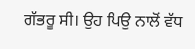ਗੱਭਰੂ ਸੀ। ਉਹ ਪਿਉ ਨਾਲੋਂ ਵੱਧ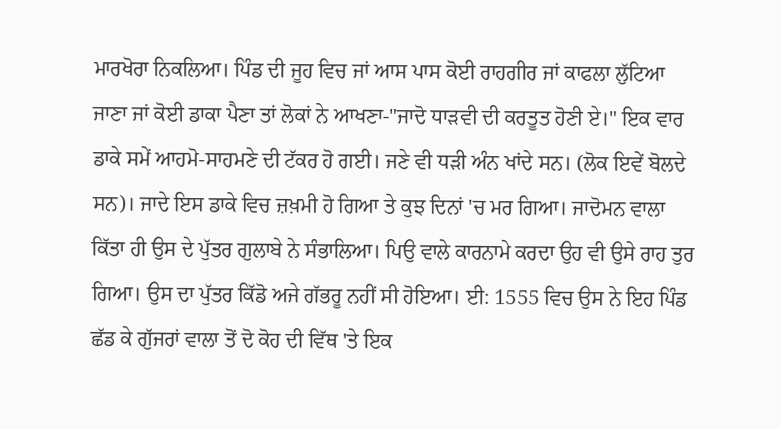ਮਾਰਖੋਰਾ ਨਿਕਲਿਆ। ਪਿੰਡ ਦੀ ਜੂਹ ਵਿਚ ਜਾਂ ਆਸ ਪਾਸ ਕੋਈ ਰਾਹਗੀਰ ਜਾਂ ਕਾਫਲਾ ਲੁੱਟਿਆ ਜਾਣਾ ਜਾਂ ਕੋਈ ਡਾਕਾ ਪੈਣਾ ਤਾਂ ਲੋਕਾਂ ਨੇ ਆਖਣਾ-"ਜਾਦੋ ਧਾੜਵੀ ਦੀ ਕਰਤੂਤ ਹੋਣੀ ਏ।" ਇਕ ਵਾਰ ਡਾਕੇ ਸਮੇਂ ਆਹਮੋ-ਸਾਹਮਣੇ ਦੀ ਟੱਕਰ ਹੋ ਗਈ। ਜਣੇ ਵੀ ਧੜੀ ਅੰਨ ਖਾਂਦੇ ਸਨ। (ਲੋਕ ਇਵੇਂ ਬੋਲਦੇ ਸਨ)। ਜਾਦੇ ਇਸ ਡਾਕੇ ਵਿਚ ਜ਼ਖ਼ਮੀ ਹੋ ਗਿਆ ਤੇ ਕੁਝ ਦਿਨਾਂ 'ਚ ਮਰ ਗਿਆ। ਜਾਦੋਮਨ ਵਾਲਾ ਕਿੱਤਾ ਹੀ ਉਸ ਦੇ ਪੁੱਤਰ ਗੁਲਾਬੇ ਨੇ ਸੰਭਾਲਿਆ। ਪਿਉ ਵਾਲੇ ਕਾਰਨਾਮੇ ਕਰਦਾ ਉਹ ਵੀ ਉਸੇ ਰਾਹ ਤੁਰ ਗਿਆ। ਉਸ ਦਾ ਪੁੱਤਰ ਕਿੱਡੋ ਅਜੇ ਗੱਭਰੂ ਨਹੀਂ ਸੀ ਹੋਇਆ। ਈ: 1555 ਵਿਚ ਉਸ ਨੇ ਇਹ ਪਿੰਡ ਛੱਡ ਕੇ ਗੁੱਜਰਾਂ ਵਾਲਾ ਤੋਂ ਦੋ ਕੋਹ ਦੀ ਵਿੱਥ 'ਤੇ ਇਕ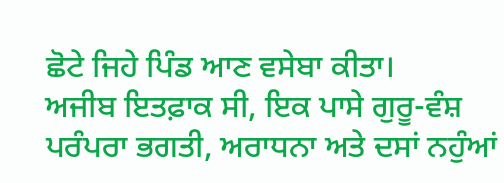ਛੋਟੇ ਜਿਹੇ ਪਿੰਡ ਆਣ ਵਸੇਬਾ ਕੀਤਾ।
ਅਜੀਬ ਇਤਫ਼ਾਕ ਸੀ, ਇਕ ਪਾਸੇ ਗੁਰੂ-ਵੰਸ਼ ਪਰੰਪਰਾ ਭਗਤੀ, ਅਰਾਧਨਾ ਅਤੇ ਦਸਾਂ ਨਹੁੰਆਂ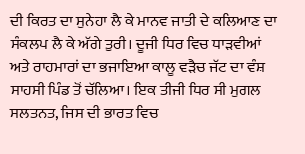ਦੀ ਕਿਰਤ ਦਾ ਸੁਨੇਹਾ ਲੈ ਕੇ ਮਾਨਵ ਜਾਤੀ ਦੇ ਕਲਿਆਣ ਦਾ ਸੰਕਲਪ ਲੈ ਕੇ ਅੱਗੇ ਤੁਰੀ। ਦੂਜੀ ਧਿਰ ਵਿਚ ਧਾੜਵੀਆਂ ਅਤੇ ਰਾਹਮਾਰਾਂ ਦਾ ਭਜਾਇਆ ਕਾਲੂ ਵੜੈਚ ਜੱਟ ਦਾ ਵੰਸ਼ ਸਾਹਸੀ ਪਿੰਡ ਤੋਂ ਚੱਲਿਆ। ਇਕ ਤੀਜੀ ਧਿਰ ਸੀ ਮੁਗਲ ਸਲਤਨਤ, ਜਿਸ ਦੀ ਭਾਰਤ ਵਿਚ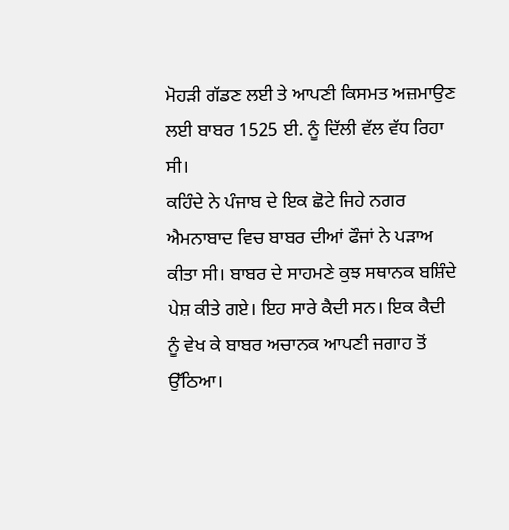ਮੋਹੜੀ ਗੱਡਣ ਲਈ ਤੇ ਆਪਣੀ ਕਿਸਮਤ ਅਜ਼ਮਾਉਣ ਲਈ ਬਾਬਰ 1525 ਈ. ਨੂੰ ਦਿੱਲੀ ਵੱਲ ਵੱਧ ਰਿਹਾ ਸੀ।
ਕਹਿੰਦੇ ਨੇ ਪੰਜਾਬ ਦੇ ਇਕ ਛੋਟੇ ਜਿਹੇ ਨਗਰ ਐਮਨਾਬਾਦ ਵਿਚ ਬਾਬਰ ਦੀਆਂ ਫੌਜਾਂ ਨੇ ਪੜਾਅ ਕੀਤਾ ਸੀ। ਬਾਬਰ ਦੇ ਸਾਹਮਣੇ ਕੁਝ ਸਥਾਨਕ ਬਸ਼ਿੰਦੇ ਪੇਸ਼ ਕੀਤੇ ਗਏ। ਇਹ ਸਾਰੇ ਕੈਦੀ ਸਨ। ਇਕ ਕੈਦੀ ਨੂੰ ਵੇਖ ਕੇ ਬਾਬਰ ਅਚਾਨਕ ਆਪਣੀ ਜਗਾਹ ਤੋਂ ਉੱਠਿਆ।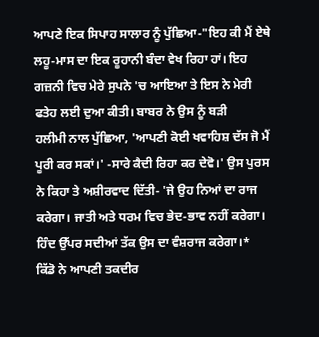ਆਪਣੇ ਇਕ ਸਿਪਾਹ ਸਾਲਾਰ ਨੂੰ ਪੁੱਛਿਆ-"ਇਹ ਕੀ ਮੈਂ ਏਥੇ ਲਹੂ-ਮਾਸ ਦਾ ਇਕ ਰੂਹਾਨੀ ਬੰਦਾ ਵੇਖ ਰਿਹਾ ਹਾਂ। ਇਹ ਗਜ਼ਨੀ ਵਿਚ ਮੇਰੇ ਸੁਪਨੇ 'ਚ ਆਇਆ ਤੇ ਇਸ ਨੇ ਮੇਰੀ ਫਤੇਹ ਲਈ ਦੁਆ ਕੀਤੀ। ਬਾਬਰ ਨੇ ਉਸ ਨੂੰ ਬੜੀ
ਹਲੀਮੀ ਨਾਲ ਪੁੱਛਿਆ, 'ਆਪਣੀ ਕੋਈ ਖਵਾਹਿਸ਼ ਦੱਸ ਜੋ ਮੈਂ ਪੂਰੀ ਕਰ ਸਕਾਂ।' -ਸਾਰੇ ਕੈਦੀ ਰਿਹਾ ਕਰ ਦੇਵੋ।' ਉਸ ਪੁਰਸ ਨੇ ਕਿਹਾ ਤੇ ਅਸ਼ੀਰਵਾਦ ਦਿੱਤੀ- 'ਜੇ ਉਹ ਨਿਆਂ ਦਾ ਰਾਜ ਕਰੇਗਾ। ਜਾਤੀ ਅਤੇ ਧਰਮ ਵਿਚ ਭੇਦ-ਭਾਵ ਨਹੀਂ ਕਰੇਗਾ। ਹਿੰਦ ਉੱਪਰ ਸਦੀਆਂ ਤੱਕ ਉਸ ਦਾ ਵੰਸ਼ਰਾਜ ਕਰੇਗਾ।*
ਕਿੱਡੋ ਨੇ ਆਪਣੀ ਤਕਦੀਰ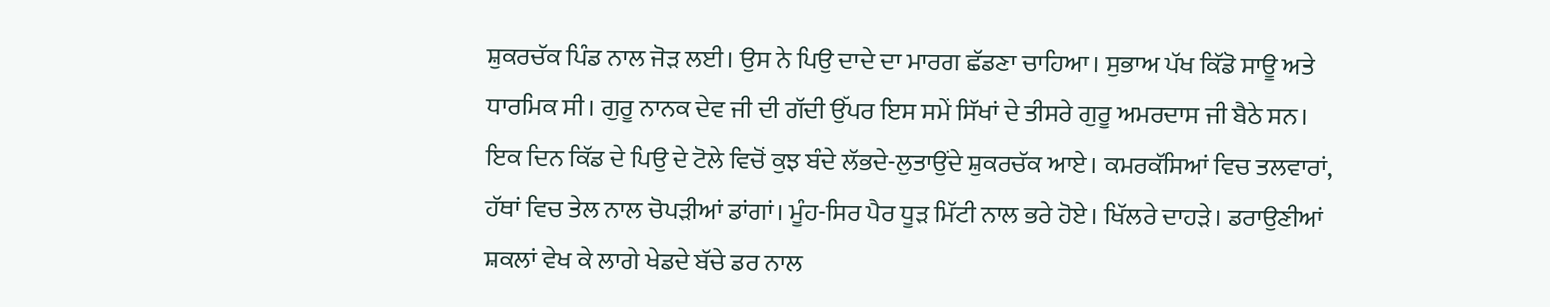ਸ਼ੁਕਰਚੱਕ ਪਿੰਡ ਨਾਲ ਜੋੜ ਲਈ। ਉਸ ਨੇ ਪਿਉ ਦਾਦੇ ਦਾ ਮਾਰਗ ਛੱਡਣਾ ਚਾਹਿਆ। ਸੁਭਾਅ ਪੱਖ ਕਿੱਡੋ ਸਾਊ ਅਤੇ ਧਾਰਮਿਕ ਸੀ। ਗੁਰੂ ਨਾਨਕ ਦੇਵ ਜੀ ਦੀ ਗੱਦੀ ਉੱਪਰ ਇਸ ਸਮੇਂ ਸਿੱਖਾਂ ਦੇ ਤੀਸਰੇ ਗੁਰੂ ਅਮਰਦਾਸ ਜੀ ਬੈਠੇ ਸਨ। ਇਕ ਦਿਨ ਕਿੱਡ ਦੇ ਪਿਉ ਦੇ ਟੋਲੇ ਵਿਚੋਂ ਕੁਝ ਬੰਦੇ ਲੱਭਦੇ-ਲੁਤਾਉਂਦੇ ਸ਼ੁਕਰਚੱਕ ਆਏ। ਕਮਰਕੱਸਿਆਂ ਵਿਚ ਤਲਵਾਰਾਂ, ਹੱਥਾਂ ਵਿਚ ਤੇਲ ਨਾਲ ਚੋਪੜੀਆਂ ਡਾਂਗਾਂ। ਮੂੰਹ-ਸਿਰ ਪੈਰ ਧੂੜ ਮਿੱਟੀ ਨਾਲ ਭਰੇ ਹੋਏ। ਖਿੱਲਰੇ ਦਾਹੜੇ। ਡਰਾਉਣੀਆਂ ਸ਼ਕਲਾਂ ਵੇਖ ਕੇ ਲਾਗੇ ਖੇਡਦੇ ਬੱਚੇ ਡਰ ਨਾਲ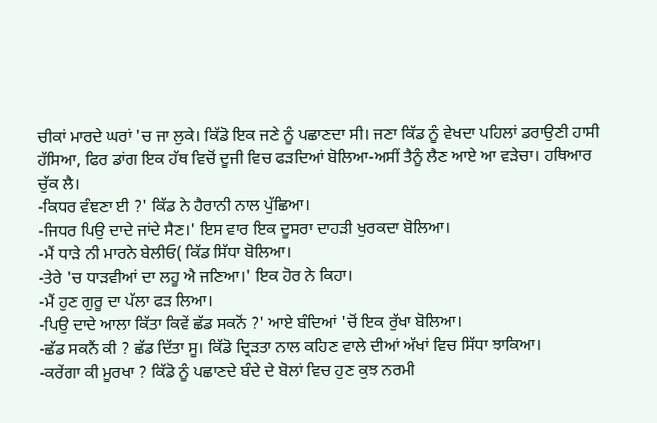ਚੀਕਾਂ ਮਾਰਦੇ ਘਰਾਂ 'ਚ ਜਾ ਲੁਕੇ। ਕਿੱਡੋ ਇਕ ਜਣੇ ਨੂੰ ਪਛਾਣਦਾ ਸੀ। ਜਣਾ ਕਿੱਡ ਨੂੰ ਵੇਖਦਾ ਪਹਿਲਾਂ ਡਰਾਉਣੀ ਹਾਸੀ ਹੱਸਿਆ, ਫਿਰ ਡਾਂਗ ਇਕ ਹੱਥ ਵਿਚੋਂ ਦੂਜੀ ਵਿਚ ਫੜਦਿਆਂ ਬੋਲਿਆ-ਅਸੀਂ ਤੈਨੂੰ ਲੈਣ ਆਏ ਆ ਵੜੇਚਾ। ਹਥਿਆਰ ਚੁੱਕ ਲੈ।
-ਕਿਧਰ ਵੰਞਣਾ ਈ ?' ਕਿੱਡ ਨੇ ਹੈਰਾਨੀ ਨਾਲ ਪੁੱਛਿਆ।
-ਜਿਧਰ ਪਿਉ ਦਾਦੇ ਜਾਂਦੇ ਸੈਣ।' ਇਸ ਵਾਰ ਇਕ ਦੂਸਰਾ ਦਾਹੜੀ ਖੁਰਕਦਾ ਬੋਲਿਆ।
-ਮੈਂ ਧਾੜੇ ਨੀ ਮਾਰਨੇ ਬੇਲੀਓ( ਕਿੱਡ ਸਿੱਧਾ ਬੋਲਿਆ।
-ਤੇਰੇ 'ਚ ਧਾੜਵੀਆਂ ਦਾ ਲਹੂ ਐ ਜਣਿਆ।' ਇਕ ਹੋਰ ਨੇ ਕਿਹਾ।
-ਮੈਂ ਹੁਣ ਗੁਰੂ ਦਾ ਪੱਲਾ ਫੜ ਲਿਆ।
-ਪਿਉ ਦਾਦੇ ਆਲਾ ਕਿੱਤਾ ਕਿਵੇਂ ਛੱਡ ਸਕਨੋਂ ?' ਆਏ ਬੰਦਿਆਂ 'ਚੋਂ ਇਕ ਰੁੱਖਾ ਬੋਲਿਆ।
-ਛੱਡ ਸਕਨੈਂ ਕੀ ? ਛੱਡ ਦਿੱਤਾ ਸੂ। ਕਿੱਡੋ ਦ੍ਰਿੜਤਾ ਨਾਲ ਕਹਿਣ ਵਾਲੇ ਦੀਆਂ ਅੱਖਾਂ ਵਿਚ ਸਿੱਧਾ ਝਾਕਿਆ।
-ਕਰੇਂਗਾ ਕੀ ਮੂਰਖਾ ? ਕਿੱਡੋ ਨੂੰ ਪਛਾਣਦੇ ਬੰਦੇ ਦੇ ਬੋਲਾਂ ਵਿਚ ਹੁਣ ਕੁਝ ਨਰਮੀ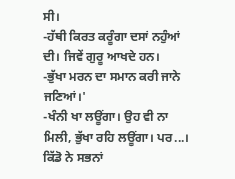ਸੀ।
-ਹੱਥੀ ਕਿਰਤ ਕਰੂੰਗਾ ਦਸਾਂ ਨਹੁੰਆਂ ਦੀ। ਜਿਵੇਂ ਗੁਰੂ ਆਖਦੇ ਹਨ।
-ਭੁੱਖਾ ਮਰਨ ਦਾ ਸਮਾਨ ਕਰੀ ਜਾਨੇ ਜਣਿਆਂ।'
-ਖੰਨੀ ਖਾ ਲਊਂਗਾ। ਉਹ ਵੀ ਨਾ ਮਿਲੀ, ਭੁੱਖਾ ਰਹਿ ਲਊਂਗਾ। ਪਰ...। ਕਿੱਡੋ ਨੇ ਸਭਨਾਂ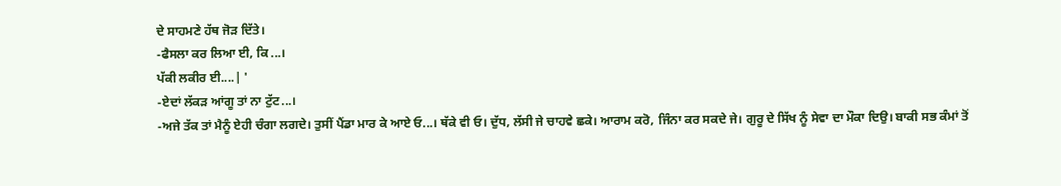ਦੇ ਸਾਹਮਣੇ ਹੱਥ ਜੋੜ ਦਿੱਤੇ।
-ਫੈਸਲਾ ਕਰ ਲਿਆ ਈ, ਕਿ...।
ਪੱਕੀ ਲਕੀਰ ਈ....| '
-ਏਦਾਂ ਲੱਕੜ ਆਂਗੂ ਤਾਂ ਨਾ ਟੁੱਟ...।
-ਅਜੇ ਤੱਕ ਤਾਂ ਮੈਨੂੰ ਏਹੀ ਚੰਗਾ ਲਗਦੇ। ਤੁਸੀਂ ਪੈਂਡਾ ਮਾਰ ਕੇ ਆਏ ਓ...। ਥੱਕੇ ਵੀ ਓ। ਦੁੱਧ, ਲੱਸੀ ਜੇ ਚਾਹਵੇ ਛਕੇ। ਆਰਾਮ ਕਰੋ, ਜਿੰਨਾ ਕਰ ਸਕਦੇ ਜੇ। ਗੁਰੂ ਦੇ ਸਿੱਖ ਨੂੰ ਸੇਵਾ ਦਾ ਮੌਕਾ ਦਿਉ। ਬਾਕੀ ਸਭ ਕੰਮਾਂ ਤੋਂ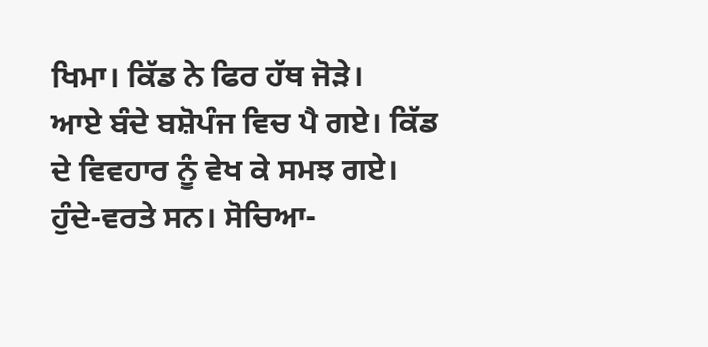ਖਿਮਾ। ਕਿੱਡ ਨੇ ਫਿਰ ਹੱਥ ਜੋੜੇ।
ਆਏ ਬੰਦੇ ਬਸ਼ੋਪੰਜ ਵਿਚ ਪੈ ਗਏ। ਕਿੱਡ ਦੇ ਵਿਵਹਾਰ ਨੂੰ ਵੇਖ ਕੇ ਸਮਝ ਗਏ। ਹੁੰਦੇ-ਵਰਤੇ ਸਨ। ਸੋਚਿਆ-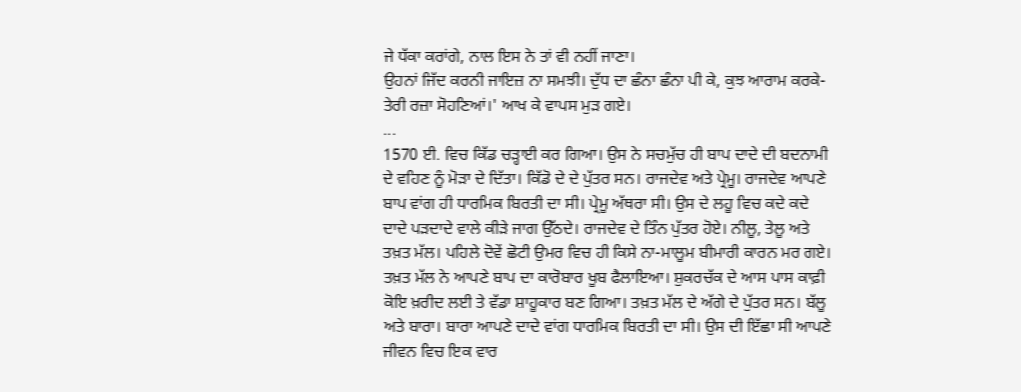ਜੇ ਧੱਕਾ ਕਰਾਂਗੇ, ਨਾਲ ਇਸ ਨੇ ਤਾਂ ਵੀ ਨਹੀਂ ਜਾਣਾ।
ਉਹਨਾਂ ਜਿੱਦ ਕਰਨੀ ਜਾਇਜ਼ ਨਾ ਸਮਝੀ। ਦੁੱਧ ਦਾ ਛੰਨਾ ਛੰਨਾ ਪੀ ਕੇ, ਕੁਝ ਆਰਾਮ ਕਰਕੇ- ਤੇਰੀ ਰਜ਼ਾ ਸੋਹਣਿਆਂ।' ਆਖ ਕੇ ਵਾਪਸ ਮੁੜ ਗਏ।
...
1570 ਈ. ਵਿਚ ਕਿੱਡ ਚੜ੍ਹਾਈ ਕਰ ਗਿਆ। ਉਸ ਨੇ ਸਚਮੁੱਚ ਹੀ ਬਾਪ ਦਾਦੇ ਦੀ ਬਦਨਾਮੀ ਦੇ ਵਹਿਣ ਨੂੰ ਮੋੜਾ ਦੇ ਦਿੱਤਾ। ਕਿੱਡੋ ਦੇ ਦੇ ਪੁੱਤਰ ਸਨ। ਰਾਜਦੇਵ ਅਤੇ ਪ੍ਰੇਮੂ। ਰਾਜਦੇਵ ਆਪਣੇ ਬਾਪ ਵਾਂਗ ਹੀ ਧਾਰਮਿਕ ਬਿਰਤੀ ਦਾ ਸੀ। ਪ੍ਰੇਮੂ ਅੱਥਰਾ ਸੀ। ਉਸ ਦੇ ਲਹੂ ਵਿਚ ਕਦੇ ਕਦੇ ਦਾਦੇ ਪੜਦਾਦੇ ਵਾਲੇ ਕੀੜੇ ਜਾਗ ਉੱਠਦੇ। ਰਾਜਦੇਵ ਦੇ ਤਿੰਨ ਪੁੱਤਰ ਹੋਏ। ਨੀਲੂ, ਤੇਲੂ ਅਤੇ ਤਖ਼ਤ ਮੱਲ। ਪਹਿਲੇ ਦੋਵੇਂ ਛੋਟੀ ਉਮਰ ਵਿਚ ਹੀ ਕਿਸੇ ਨਾ-ਮਾਲੂਮ ਬੀਮਾਰੀ ਕਾਰਨ ਮਰ ਗਏ। ਤਖ਼ਤ ਮੱਲ ਨੇ ਆਪਣੇ ਬਾਪ ਦਾ ਕਾਰੋਬਾਰ ਖੂਬ ਫੈਲਾਇਆ। ਸ਼ੁਕਰਚੱਕ ਦੇ ਆਸ ਪਾਸ ਕਾਫ਼ੀ ਕੋਇ ਖ਼ਰੀਦ ਲਈ ਤੇ ਵੱਡਾ ਸ਼ਾਹੂਕਾਰ ਬਣ ਗਿਆ। ਤਖ਼ਤ ਮੱਲ ਦੇ ਅੱਗੇ ਦੇ ਪੁੱਤਰ ਸਨ। ਬੱਲੂ ਅਤੇ ਬਾਰਾ। ਬਾਰਾ ਆਪਣੇ ਦਾਦੇ ਵਾਂਗ ਧਾਰਮਿਕ ਬਿਰਤੀ ਦਾ ਸੀ। ਉਸ ਦੀ ਇੱਛਾ ਸੀ ਆਪਣੇ ਜੀਵਨ ਵਿਚ ਇਕ ਵਾਰ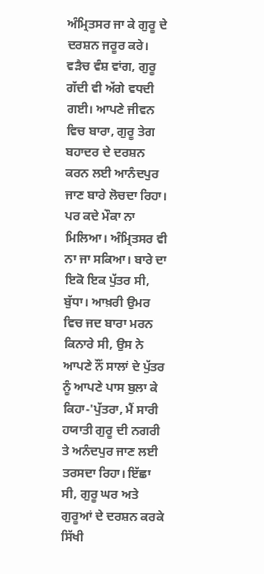ਅੰਮ੍ਰਿਤਸਰ ਜਾ ਕੇ ਗੁਰੂ ਦੇ ਦਰਸ਼ਨ ਜਰੂਰ ਕਰੇ।
ਵੜੈਚ ਵੰਸ਼ ਵਾਂਗ, ਗੁਰੂ ਗੱਦੀ ਵੀ ਅੱਗੇ ਵਧਦੀ ਗਈ। ਆਪਣੇ ਜੀਵਨ ਵਿਚ ਬਾਰਾ, ਗੁਰੂ ਤੇਗ ਬਹਾਦਰ ਦੇ ਦਰਸ਼ਨ ਕਰਨ ਲਈ ਆਨੰਦਪੁਰ ਜਾਣ ਬਾਰੇ ਲੋਚਦਾ ਰਿਹਾ। ਪਰ ਕਦੇ ਮੌਕਾ ਨਾ ਮਿਲਿਆ। ਅੰਮ੍ਰਿਤਸਰ ਵੀ ਨਾ ਜਾ ਸਕਿਆ। ਬਾਰੇ ਦਾ ਇਕੋ ਇਕ ਪੁੱਤਰ ਸੀ, ਬੁੱਧਾ। ਆਖ਼ਰੀ ਉਮਰ ਵਿਚ ਜਦ ਬਾਰਾ ਮਰਨ ਕਿਨਾਰੇ ਸੀ, ਉਸ ਨੇ ਆਪਣੇ ਨੌਂ ਸਾਲਾਂ ਦੇ ਪੁੱਤਰ ਨੂੰ ਆਪਣੇ ਪਾਸ ਬੁਲਾ ਕੇ ਕਿਹਾ-'ਪੁੱਤਰਾ, ਮੈਂ ਸਾਰੀ ਹਯਾਤੀ ਗੁਰੂ ਦੀ ਨਗਰੀ ਤੇ ਅਨੰਦਪੁਰ ਜਾਣ ਲਈ ਤਰਸਦਾ ਰਿਹਾ। ਇੱਛਾ ਸੀ, ਗੁਰੂ ਘਰ ਅਤੇ ਗੁਰੂਆਂ ਦੇ ਦਰਸ਼ਨ ਕਰਕੇ ਸਿੱਖੀ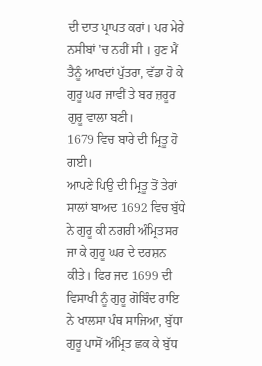ਦੀ ਦਾਤ ਪ੍ਰਾਪਤ ਕਰਾਂ। ਪਰ ਮੇਰੇ ਨਸੀਬਾਂ 'ਚ ਨਹੀਂ ਸੀ । ਹੁਣ ਮੈਂ ਤੈਨੂੰ ਆਖਦਾਂ ਪੁੱਤਰਾ, ਵੱਡਾ ਹੋ ਕੇ ਗੁਰੂ ਘਰ ਜਾਵੀਂ ਤੇ ਬਰ ਜ਼ਰੂਰ ਗੁਰੂ ਵਾਲਾ ਬਣੀ।
1679 ਵਿਚ ਬਾਰੇ ਦੀ ਮ੍ਰਿਤੂ ਹੋ ਗਈ।
ਆਪਣੇ ਪਿਉ ਦੀ ਮ੍ਰਿਤੂ ਤੋਂ ਤੇਰਾਂ ਸਾਲਾਂ ਬਾਅਦ 1692 ਵਿਚ ਬੁੱਧੇ ਨੇ ਗੁਰੂ ਕੀ ਨਗਰੀ ਅੰਮ੍ਰਿਤਸਰ ਜਾ ਕੇ ਗੁਰੂ ਘਰ ਦੇ ਦਰਸ਼ਨ ਕੀਤੇ। ਫਿਰ ਜਦ 1699 ਦੀ ਵਿਸਾਖੀ ਨੂੰ ਗੁਰੂ ਗੋਬਿੰਦ ਰਾਇ ਨੇ ਖਾਲਸਾ ਪੰਥ ਸਾਜਿਆ, ਬੁੱਧਾ ਗੁਰੂ ਪਾਸੋਂ ਅੰਮ੍ਰਿਤ ਛਕ ਕੇ ਬੁੱਧ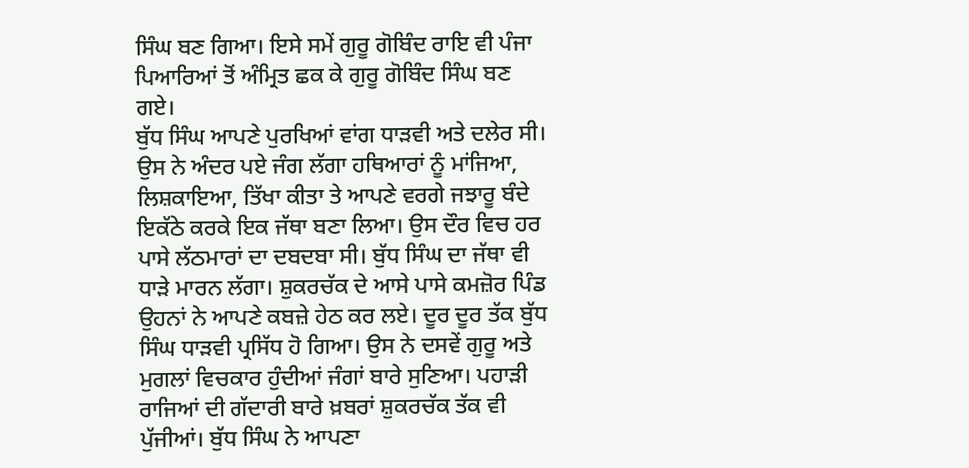ਸਿੰਘ ਬਣ ਗਿਆ। ਇਸੇ ਸਮੇਂ ਗੁਰੂ ਗੋਬਿੰਦ ਰਾਇ ਵੀ ਪੰਜਾ ਪਿਆਰਿਆਂ ਤੋਂ ਅੰਮ੍ਰਿਤ ਛਕ ਕੇ ਗੁਰੂ ਗੋਬਿੰਦ ਸਿੰਘ ਬਣ ਗਏ।
ਬੁੱਧ ਸਿੰਘ ਆਪਣੇ ਪੁਰਖਿਆਂ ਵਾਂਗ ਧਾੜਵੀ ਅਤੇ ਦਲੇਰ ਸੀ। ਉਸ ਨੇ ਅੰਦਰ ਪਏ ਜੰਗ ਲੱਗਾ ਹਥਿਆਰਾਂ ਨੂੰ ਮਾਂਜਿਆ, ਲਿਸ਼ਕਾਇਆ, ਤਿੱਖਾ ਕੀਤਾ ਤੇ ਆਪਣੇ ਵਰਗੇ ਜਝਾਰੂ ਬੰਦੇ ਇਕੱਠੇ ਕਰਕੇ ਇਕ ਜੱਥਾ ਬਣਾ ਲਿਆ। ਉਸ ਦੌਰ ਵਿਚ ਹਰ ਪਾਸੇ ਲੱਠਮਾਰਾਂ ਦਾ ਦਬਦਬਾ ਸੀ। ਬੁੱਧ ਸਿੰਘ ਦਾ ਜੱਥਾ ਵੀ ਧਾੜੇ ਮਾਰਨ ਲੱਗਾ। ਸ਼ੁਕਰਚੱਕ ਦੇ ਆਸੇ ਪਾਸੇ ਕਮਜ਼ੋਰ ਪਿੰਡ ਉਹਨਾਂ ਨੇ ਆਪਣੇ ਕਬਜ਼ੇ ਹੇਠ ਕਰ ਲਏ। ਦੂਰ ਦੂਰ ਤੱਕ ਬੁੱਧ ਸਿੰਘ ਧਾੜਵੀ ਪ੍ਰਸਿੱਧ ਹੋ ਗਿਆ। ਉਸ ਨੇ ਦਸਵੇਂ ਗੁਰੂ ਅਤੇ ਮੁਗਲਾਂ ਵਿਚਕਾਰ ਹੁੰਦੀਆਂ ਜੰਗਾਂ ਬਾਰੇ ਸੁਣਿਆ। ਪਹਾੜੀ ਰਾਜਿਆਂ ਦੀ ਗੱਦਾਰੀ ਬਾਰੇ ਖ਼ਬਰਾਂ ਸ਼ੁਕਰਚੱਕ ਤੱਕ ਵੀ ਪੁੱਜੀਆਂ। ਬੁੱਧ ਸਿੰਘ ਨੇ ਆਪਣਾ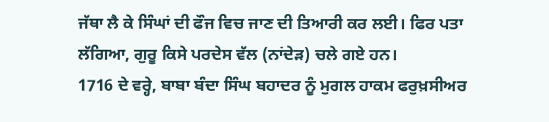ਜੱਥਾ ਲੈ ਕੇ ਸਿੰਘਾਂ ਦੀ ਫੌਜ ਵਿਚ ਜਾਣ ਦੀ ਤਿਆਰੀ ਕਰ ਲਈ। ਫਿਰ ਪਤਾ ਲੱਗਿਆ, ਗੁਰੂ ਕਿਸੇ ਪਰਦੇਸ ਵੱਲ (ਨਾਂਦੇੜ) ਚਲੇ ਗਏ ਹਨ।
1716 ਦੇ ਵਰ੍ਹੇ, ਬਾਬਾ ਬੰਦਾ ਸਿੰਘ ਬਹਾਦਰ ਨੂੰ ਮੁਗਲ ਹਾਕਮ ਫਰੁਖ਼ਸੀਅਰ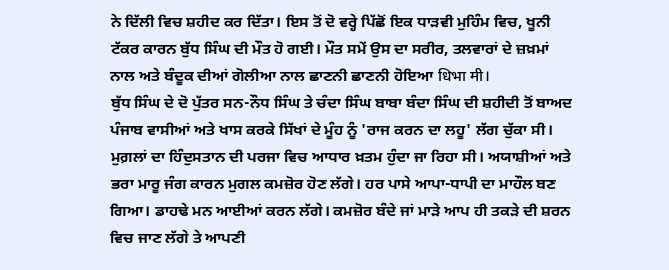ਨੇ ਦਿੱਲੀ ਵਿਚ ਸ਼ਹੀਦ ਕਰ ਦਿੱਤਾ। ਇਸ ਤੋਂ ਦੋ ਵਰ੍ਹੇ ਪਿੱਛੋਂ ਇਕ ਧਾੜਵੀ ਮੁਹਿੰਮ ਵਿਚ, ਖੂਨੀ ਟੱਕਰ ਕਾਰਨ ਬੁੱਧ ਸਿੰਘ ਦੀ ਮੌਤ ਹੋ ਗਈ। ਮੌਤ ਸਮੇਂ ਉਸ ਦਾ ਸਰੀਰ, ਤਲਵਾਰਾਂ ਦੇ ਜ਼ਖ਼ਮਾਂ ਨਾਲ ਅਤੇ ਬੰਦੂਕ ਦੀਆਂ ਗੋਲੀਆ ਨਾਲ ਛਾਣਨੀ ਛਾਣਨੀ ਹੋਇਆ धिभा मी।
ਬੁੱਧ ਸਿੰਘ ਦੇ ਦੋ ਪੁੱਤਰ ਸਨ-ਨੌਧ ਸਿੰਘ ਤੇ ਚੰਦਾ ਸਿੰਘ ਬਾਬਾ ਬੰਦਾ ਸਿੰਘ ਦੀ ਸ਼ਹੀਦੀ ਤੋਂ ਬਾਅਦ ਪੰਜਾਬ ਵਾਸੀਆਂ ਅਤੇ ਖਾਸ ਕਰਕੇ ਸਿੱਖਾਂ ਦੇ ਮੂੰਹ ਨੂੰ 'ਰਾਜ ਕਰਨ ਦਾ ਲਹੂ' ਲੱਗ ਚੁੱਕਾ ਸੀ। ਮੁਗ਼ਲਾਂ ਦਾ ਹਿੰਦੁਸਤਾਨ ਦੀ ਪਰਜਾ ਵਿਚ ਆਧਾਰ ਖ਼ਤਮ ਹੁੰਦਾ ਜਾ ਰਿਹਾ ਸੀ। ਅਯਾਸ਼ੀਆਂ ਅਤੇ ਭਰਾ ਮਾਰੂ ਜੰਗ ਕਾਰਨ ਮੁਗਲ ਕਮਜ਼ੋਰ ਹੋਣ ਲੱਗੇ। ਹਰ ਪਾਸੇ ਆਪਾ-ਧਾਪੀ ਦਾ ਮਾਹੌਲ ਬਣ ਗਿਆ। ਡਾਹਢੇ ਮਨ ਆਈਆਂ ਕਰਨ ਲੱਗੇ। ਕਮਜ਼ੋਰ ਬੰਦੇ ਜਾਂ ਮਾੜੇ ਆਪ ਹੀ ਤਕੜੇ ਦੀ ਸ਼ਰਨ ਵਿਚ ਜਾਣ ਲੱਗੇ ਤੇ ਆਪਣੀ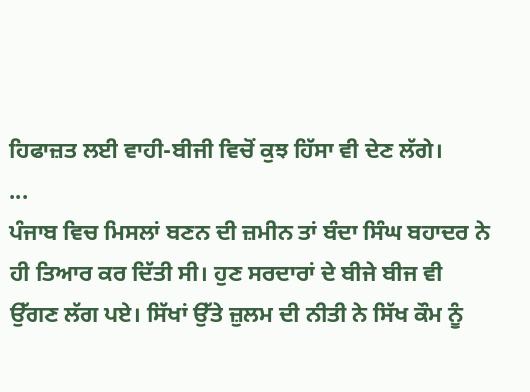ਹਿਫਾਜ਼ਤ ਲਈ ਵਾਹੀ-ਬੀਜੀ ਵਿਚੋਂ ਕੁਝ ਹਿੱਸਾ ਵੀ ਦੇਣ ਲੱਗੇ।
...
ਪੰਜਾਬ ਵਿਚ ਮਿਸਲਾਂ ਬਣਨ ਦੀ ਜ਼ਮੀਨ ਤਾਂ ਬੰਦਾ ਸਿੰਘ ਬਹਾਦਰ ਨੇ ਹੀ ਤਿਆਰ ਕਰ ਦਿੱਤੀ ਸੀ। ਹੁਣ ਸਰਦਾਰਾਂ ਦੇ ਬੀਜੇ ਬੀਜ ਵੀ ਉੱਗਣ ਲੱਗ ਪਏ। ਸਿੱਖਾਂ ਉੱਤੇ ਜ਼ੁਲਮ ਦੀ ਨੀਤੀ ਨੇ ਸਿੱਖ ਕੌਮ ਨੂੰ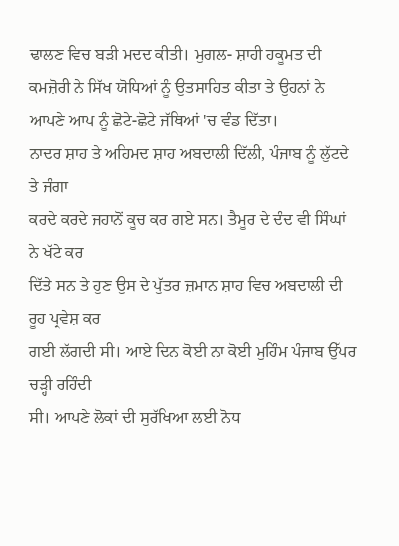ਢਾਲਣ ਵਿਚ ਬੜੀ ਮਦਦ ਕੀਤੀ। ਮੁਗਲ- ਸ਼ਾਹੀ ਹਕੂਮਤ ਦੀ ਕਮਜ਼ੋਰੀ ਨੇ ਸਿੱਖ ਯੋਧਿਆਂ ਨੂੰ ਉਤਸਾਹਿਤ ਕੀਤਾ ਤੇ ਉਹਨਾਂ ਨੇ ਆਪਣੇ ਆਪ ਨੂੰ ਛੋਟੇ-ਛੋਟੇ ਜੱਥਿਆਂ 'ਚ ਵੰਡ ਦਿੱਤਾ।
ਨਾਦਰ ਸ਼ਾਹ ਤੇ ਅਹਿਮਦ ਸ਼ਾਹ ਅਬਦਾਲੀ ਦਿੱਲੀ, ਪੰਜਾਬ ਨੂੰ ਲੁੱਟਦੇ ਤੇ ਜੰਗਾ
ਕਰਦੇ ਕਰਦੇ ਜਹਾਨੋਂ ਕੂਚ ਕਰ ਗਏ ਸਨ। ਤੈਮੂਰ ਦੇ ਦੰਦ ਵੀ ਸਿੰਘਾਂ ਨੇ ਖੱਟੇ ਕਰ
ਦਿੱਤੇ ਸਨ ਤੇ ਹੁਣ ਉਸ ਦੇ ਪੁੱਤਰ ਜ਼ਮਾਨ ਸ਼ਾਹ ਵਿਚ ਅਬਦਾਲੀ ਦੀ ਰੂਹ ਪ੍ਰਵੇਸ਼ ਕਰ
ਗਈ ਲੱਗਦੀ ਸੀ। ਆਏ ਦਿਨ ਕੋਈ ਨਾ ਕੋਈ ਮੁਹਿੰਮ ਪੰਜਾਬ ਉੱਪਰ ਚੜ੍ਹੀ ਰਹਿੰਦੀ
ਸੀ। ਆਪਣੇ ਲੋਕਾਂ ਦੀ ਸੁਰੱਖਿਆ ਲਈ ਨੋਧ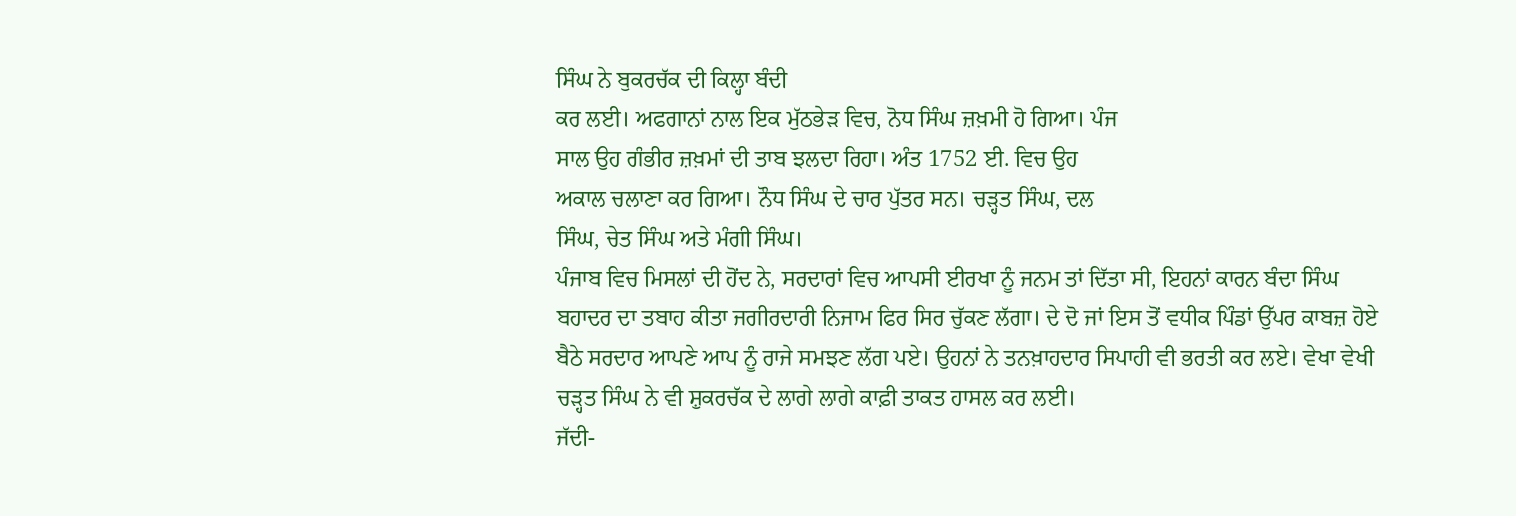ਸਿੰਘ ਨੇ ਬੁਕਰਚੱਕ ਦੀ ਕਿਲ੍ਹਾ ਬੰਦੀ
ਕਰ ਲਈ। ਅਫਗਾਨਾਂ ਨਾਲ ਇਕ ਮੁੱਠਭੇੜ ਵਿਚ, ਨੋਧ ਸਿੰਘ ਜ਼ਖ਼ਮੀ ਹੋ ਗਿਆ। ਪੰਜ
ਸਾਲ ਉਹ ਗੰਭੀਰ ਜ਼ਖ਼ਮਾਂ ਦੀ ਤਾਬ ਝਲਦਾ ਰਿਹਾ। ਅੰਤ 1752 ਈ. ਵਿਚ ਉਹ
ਅਕਾਲ ਚਲਾਣਾ ਕਰ ਗਿਆ। ਨੌਧ ਸਿੰਘ ਦੇ ਚਾਰ ਪੁੱਤਰ ਸਨ। ਚੜ੍ਹਤ ਸਿੰਘ, ਦਲ
ਸਿੰਘ, ਚੇਤ ਸਿੰਘ ਅਤੇ ਮੰਗੀ ਸਿੰਘ।
ਪੰਜਾਬ ਵਿਚ ਮਿਸਲਾਂ ਦੀ ਹੋਂਦ ਨੇ, ਸਰਦਾਰਾਂ ਵਿਚ ਆਪਸੀ ਈਰਖਾ ਨੂੰ ਜਨਮ ਤਾਂ ਦਿੱਤਾ ਸੀ, ਇਹਨਾਂ ਕਾਰਨ ਬੰਦਾ ਸਿੰਘ ਬਹਾਦਰ ਦਾ ਤਬਾਹ ਕੀਤਾ ਜਗੀਰਦਾਰੀ ਨਿਜਾਮ ਫਿਰ ਸਿਰ ਚੁੱਕਣ ਲੱਗਾ। ਦੇ ਦੋ ਜਾਂ ਇਸ ਤੋਂ ਵਧੀਕ ਪਿੰਡਾਂ ਉੱਪਰ ਕਾਬਜ਼ ਹੋਏ ਬੈਠੇ ਸਰਦਾਰ ਆਪਣੇ ਆਪ ਨੂੰ ਰਾਜੇ ਸਮਝਣ ਲੱਗ ਪਏ। ਉਹਨਾਂ ਨੇ ਤਨਖ਼ਾਹਦਾਰ ਸਿਪਾਹੀ ਵੀ ਭਰਤੀ ਕਰ ਲਏ। ਵੇਖਾ ਵੇਖੀ ਚੜ੍ਹਤ ਸਿੰਘ ਨੇ ਵੀ ਸ਼ੁਕਰਚੱਕ ਦੇ ਲਾਗੇ ਲਾਗੇ ਕਾਫ਼ੀ ਤਾਕਤ ਹਾਸਲ ਕਰ ਲਈ।
ਜੱਦੀ-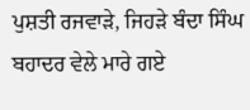ਪੁਸ਼ਤੀ ਰਜਵਾੜੇ, ਜਿਹੜੇ ਬੰਦਾ ਸਿੰਘ ਬਹਾਦਰ ਵੇਲੇ ਮਾਰੇ ਗਏ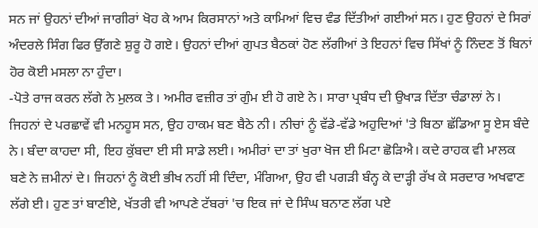ਸਨ ਜਾਂ ਉਹਨਾਂ ਦੀਆਂ ਜਾਗੀਰਾਂ ਖੋਹ ਕੇ ਆਮ ਕਿਰਸਾਨਾਂ ਅਤੇ ਕਾਮਿਆਂ ਵਿਚ ਵੰਡ ਦਿੱਤੀਆਂ ਗਈਆਂ ਸਨ। ਹੁਣ ਉਹਨਾਂ ਦੇ ਸਿਰਾਂ ਅੰਦਰਲੇ ਸਿੰਗ ਫਿਰ ਉੱਗਣੇ ਸ਼ੁਰੂ ਹੋ ਗਏ। ਉਹਨਾਂ ਦੀਆਂ ਗੁਪਤ ਬੈਠਕਾਂ ਹੋਣ ਲੱਗੀਆਂ ਤੇ ਇਹਨਾਂ ਵਿਚ ਸਿੱਖਾਂ ਨੂੰ ਨਿੰਦਣ ਤੋਂ ਬਿਨਾਂ ਹੋਰ ਕੋਈ ਮਸਲਾ ਨਾ ਹੁੰਦਾ।
-ਪੋਤੇ ਰਾਜ ਕਰਨ ਲੱਗੇ ਨੇ ਮੁਲਕ ਤੇ। ਅਮੀਰ ਵਜ਼ੀਰ ਤਾਂ ਗੁੰਮ ਈ ਹੋ ਗਏ ਨੇ। ਸਾਰਾ ਪ੍ਰਬੰਧ ਦੀ ਉਖਾੜ ਦਿੱਤਾ ਚੰਡਾਲਾਂ ਨੇ। ਜਿਹਨਾਂ ਦੇ ਪਰਛਾਵੇਂ ਵੀ ਮਨਹੂਸ ਸਨ, ਉਹ ਹਾਕਮ ਬਣ ਬੈਠੇ ਨੀ। ਨੀਚਾਂ ਨੂੰ ਵੱਡੇ-ਵੱਡੇ ਅਹੁਦਿਆਂ 'ਤੇ ਬਿਠਾ ਛੱਡਿਆ ਸੂ ਏਸ ਬੰਦੇ ਨੇ। ਬੰਦਾ ਕਾਹਦਾ ਸੀ, ਇਹ ਕੁੱਬਦਾ ਈ ਸੀ ਸਾਡੇ ਲਈ। ਅਮੀਰਾਂ ਦਾ ਤਾਂ ਖੁਰਾ ਖੋਜ ਈ ਮਿਟਾ ਛੋੜਿਐ। ਕਦੇ ਰਾਹਕ ਵੀ ਮਾਲਕ ਬਣੇ ਨੇ ਜ਼ਮੀਨਾਂ ਦੇ। ਜਿਹਨਾਂ ਨੂੰ ਕੋਈ ਭੀਖ ਨਹੀਂ ਸੀ ਦਿੰਦਾ, ਮੰਗਿਆ, ਉਹ ਵੀ ਪਗੜੀ ਬੰਨ੍ਹ ਕੇ ਦਾੜ੍ਹੀ ਰੱਖ ਕੇ ਸਰਦਾਰ ਅਖਵਾਣ ਲੱਗੇ ਈ। ਹੁਣ ਤਾਂ ਬਾਣੀਏ, ਖੱਤਰੀ ਵੀ ਆਪਣੇ ਟੱਬਰਾਂ 'ਚ ਇਕ ਜਾਂ ਦੇ ਸਿੰਘ ਬਨਾਣ ਲੱਗ ਪਏ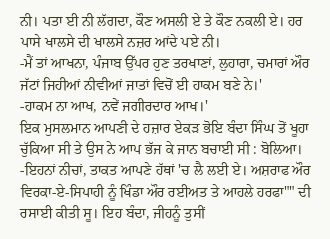ਨੀ। ਪਤਾ ਈ ਨੀ ਲੱਗਦਾ, ਕੌਣ ਅਸਲੀ ਏ ਤੇ ਕੌਣ ਨਕਲੀ ਏ। ਹਰ ਪਾਸੇ ਖਾਲਸੇ ਦੀ ਖਾਲਸੇ ਨਜ਼ਰ ਆਂਦੇ ਪਏ ਨੀ।
-ਮੈਂ ਤਾਂ ਆਖਨਾ, ਪੰਜਾਬ ਉੱਪਰ ਹੁਣ ਤਰਖਾਣਾਂ, ਲੁਹਾਰਾ, ਚਮਾਰਾਂ ਔਰ ਜੱਟਾਂ ਜਿਹੀਆਂ ਨੀਵੀਆਂ ਜਾਤਾਂ ਵਿਚੋਂ ਈ ਹਾਕਮ ਬਣੇ ਨੇ।'
-ਹਾਕਮ ਨਾ ਆਖ, ਨਵੇਂ ਜਗੀਰਦਾਰ ਆਖ।'
ਇਕ ਮੁਸਲਮਾਨ ਆਪਣੀ ਦੇ ਹਜ਼ਾਰ ਏਕੜ ਭੋਇ ਬੰਦਾ ਸਿੰਘ ਤੋਂ ਖੂਹਾ ਚੁੱਕਿਆ ਸੀ ਤੇ ਉਸ ਨੇ ਆਪ ਭੱਜ ਕੇ ਜਾਨ ਬਚਾਈ ਸੀ : ਬੋਲਿਆ।
-ਇਹਨਾਂ ਨੀਚਾਂ, ਤਾਕਤ ਆਪਣੇ ਹੱਥਾਂ 'ਚ ਲੈ ਲਈ ਏ। ਅਸ਼ਰਾਫ ਔਰ ਵਿਰਕਾ-ਏ-ਸਿਪਾਹੀ ਨੂੰ ਖਿੰਡਾ ਔਰ ਰਈਅਤ ਤੇ ਆਹਲੇ ਹਰਫਾ"" ਦੀ ਰਸਾਈ ਕੀਤੀ ਸੂ। ਇਹ ਬੰਦਾ, ਜੀਹਨੂੰ ਤੁਸੀਂ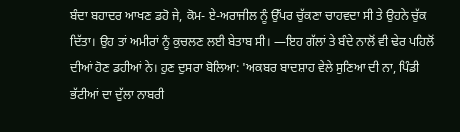ਬੰਦਾ ਬਹਾਦਰ ਆਖਣ ਡਹੋ ਜੇ, ਕੋਮ- ਏ-ਅਰਾਜੀਲ ਨੂੰ ਉੱਪਰ ਚੁੱਕਣਾ ਚਾਹਵਦਾ ਸੀ ਤੇ ਉਹਨੇ ਚੁੱਕ ਦਿੱਤਾ। ਉਹ ਤਾਂ ਅਮੀਰਾਂ ਨੂੰ ਕੁਚਲਣ ਲਈ ਬੇਤਾਬ ਸੀ। —ਇਹ ਗੱਲਾਂ ਤੇ ਬੰਦੇ ਨਾਲੋਂ ਵੀ ਢੇਰ ਪਹਿਲੋਂ ਦੀਆਂ ਹੋਣ ਡਹੀਆਂ ਨੇ। ਹੁਣ ਦੁਸਰਾ ਬੋਲਿਆ: 'ਅਕਬਰ ਬਾਦਸ਼ਾਹ ਵੇਲੇ ਸੁਣਿਆ ਦੀ ਨਾ, ਪਿੰਡੀ ਭੱਟੀਆਂ ਦਾ ਦੁੱਲਾ ਨਾਬਰੀ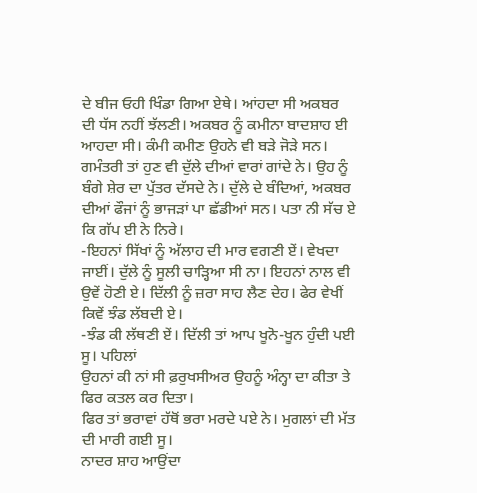ਦੇ ਬੀਜ ਓਹੀ ਖਿੰਡਾ ਗਿਆ ਏਥੇ। ਆਂਹਦਾ ਸੀ ਅਕਬਰ ਦੀ ਧੱਸ ਨਹੀਂ ਝੱਲਣੀ। ਅਕਬਰ ਨੂੰ ਕਮੀਨਾ ਬਾਦਸ਼ਾਹ ਈ ਆਹਦਾ ਸੀ। ਕੰਮੀ ਕਮੀਣ ਉਹਨੇ ਵੀ ਬੜੇ ਜੋੜੇ ਸਨ। ਗਮੰਤਰੀ ਤਾਂ ਹੁਣ ਵੀ ਦੁੱਲੇ ਦੀਆਂ ਵਾਰਾਂ ਗਾਂਦੇ ਨੇ। ਉਹ ਨੂੰ ਬੰਗੇ ਸ਼ੇਰ ਦਾ ਪੁੱਤਰ ਦੱਸਦੇ ਨੇ। ਦੁੱਲੇ ਦੇ ਬੰਦਿਆਂ, ਅਕਬਰ ਦੀਆਂ ਫੌਜਾਂ ਨੂੰ ਭਾਜੜਾਂ ਪਾ ਛੱਡੀਆਂ ਸਨ। ਪਤਾ ਨੀ ਸੱਚ ਏ ਕਿ ਗੱਪ ਈ ਨੇ ਨਿਰੇ।
-ਇਹਨਾਂ ਸਿੱਖਾਂ ਨੂੰ ਅੱਲਾਹ ਦੀ ਮਾਰ ਵਗਣੀ ਏਂ। ਵੇਖਦਾ ਜਾਈਂ। ਦੁੱਲੇ ਨੂੰ ਸੂਲੀ ਚਾੜ੍ਹਿਆ ਸੀ ਨਾ। ਇਹਨਾਂ ਨਾਲ ਵੀ ਉਵੇਂ ਹੋਣੀ ਏ। ਦਿੱਲੀ ਨੂੰ ਜ਼ਰਾ ਸਾਹ ਲੈਣ ਦੇਹ। ਫੇਰ ਵੇਖੀਂ ਕਿਵੇਂ ਝੰਡ ਲੱਬਦੀ ਏ।
-ਝੰਡ ਕੀ ਲੱਥਣੀ ਏਂ। ਦਿੱਲੀ ਤਾਂ ਆਪ ਖੂਨੋ-ਖੂਨ ਹੁੰਦੀ ਪਈ ਸੂ। ਪਹਿਲਾਂ
ਉਹਨਾਂ ਕੀ ਨਾਂ ਸੀ ਫ਼ਰੁਖਸੀਅਰ ਉਹਨੂੰ ਅੰਨ੍ਹਾ ਦਾ ਕੀਤਾ ਤੇ ਫਿਰ ਕਤਲ ਕਰ ਦਿਤਾ।
ਫਿਰ ਤਾਂ ਭਰਾਵਾਂ ਹੱਥੋਂ ਭਰਾ ਮਰਦੇ ਪਏ ਨੇ। ਮੁਗਲਾਂ ਦੀ ਮੱਤ ਦੀ ਮਾਰੀ ਗਈ ਸੂ।
ਨਾਦਰ ਸ਼ਾਹ ਆਉਂਦਾ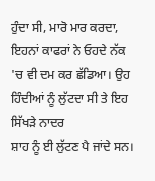ਹੁੰਦਾ ਸੀ, ਮਾਰੋ ਮਾਰ ਕਰਦਾ, ਇਹਨਾਂ ਕਾਫਰਾਂ ਨੇ ਓਹਦੇ ਨੱਕ
'ਚ ਵੀ ਦਮ ਕਰ ਛੱਡਿਆ। ਉਹ ਹਿੰਦੀਆਂ ਨੂੰ ਲੁੱਟਦਾ ਸੀ ਤੇ ਇਹ ਸਿੱਖੜੇ ਨਾਦਰ
ਸ਼ਾਹ ਨੂੰ ਈ ਲੁੱਟਣ ਪੈ ਜਾਂਦੇ ਸਨ।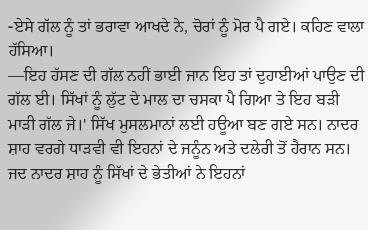-ਏਸੇ ਗੱਲ ਨੂੰ ਤਾਂ ਭਰਾਵਾ ਆਖਦੇ ਨੇ, ਚੋਰਾਂ ਨੂੰ ਮੋਰ ਪੈ ਗਏ। ਕਹਿਣ ਵਾਲਾ
ਹੱਸਿਆ।
—ਇਹ ਹੱਸਣ ਦੀ ਗੱਲ ਨਹੀਂ ਭਾਈ ਜਾਨ ਇਹ ਤਾਂ ਦੁਹਾਈਆਂ ਪਾਉਣ ਦੀ ਗੱਲ ਈ। ਸਿੱਖਾਂ ਨੂੰ ਲੁੱਟ ਦੇ ਮਾਲ ਦਾ ਚਸਕਾ ਪੈ ਗਿਆ ਤੇ ਇਹ ਬੜੀ ਮਾੜੀ ਗੱਲ ਜੇ।' ਸਿੱਖ ਮੁਸਲਮਾਨਾਂ ਲਈ ਹਊਆ ਬਣ ਗਏ ਸਨ। ਨਾਦਰ ਸ਼ਾਹ ਵਰਗੇ ਧਾੜਵੀ ਵੀ ਇਹਨਾਂ ਦੇ ਜਨੂੰਨ ਅਤੇ ਦਲੇਰੀ ਤੋਂ ਹੈਰਾਨ ਸਨ। ਜਦ ਨਾਦਰ ਸ਼ਾਹ ਨੂੰ ਸਿੱਖਾਂ ਦੇ ਭੇਤੀਆਂ ਨੇ ਇਹਨਾਂ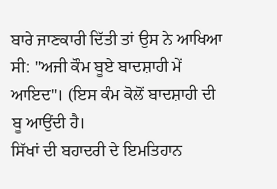ਬਾਰੇ ਜਾਣਕਾਰੀ ਦਿੱਤੀ ਤਾਂ ਉਸ ਨੇ ਆਖਿਆ ਸੀ: "ਅਜੀ ਕੌਮ ਬੂਏ ਬਾਦਸ਼ਾਹੀ ਮੇਂ ਆਇਦ"। (ਇਸ ਕੰਮ ਕੋਲੋਂ ਬਾਦਸ਼ਾਹੀ ਦੀ ਬੂ ਆਉਂਦੀ ਹੈ।
ਸਿੱਖਾਂ ਦੀ ਬਹਾਦਰੀ ਦੇ ਇਮਤਿਹਾਨ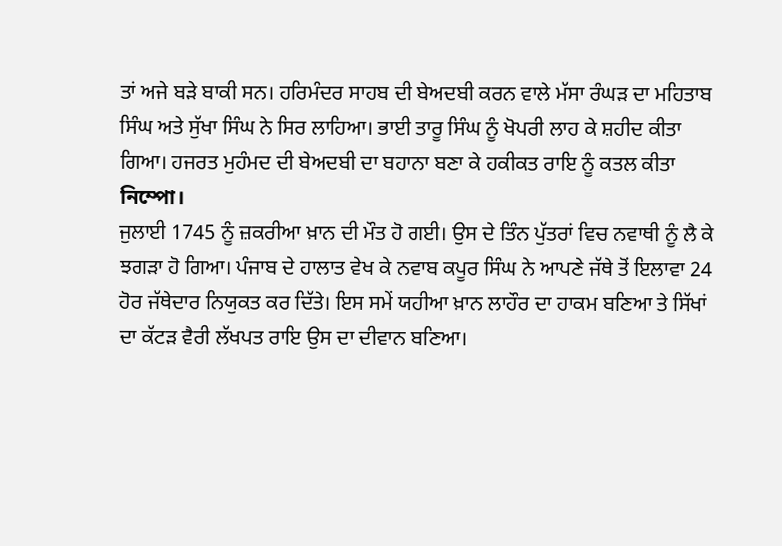ਤਾਂ ਅਜੇ ਬੜੇ ਬਾਕੀ ਸਨ। ਹਰਿਮੰਦਰ ਸਾਹਬ ਦੀ ਬੇਅਦਬੀ ਕਰਨ ਵਾਲੇ ਮੱਸਾ ਰੰਘੜ ਦਾ ਮਹਿਤਾਬ ਸਿੰਘ ਅਤੇ ਸੁੱਖਾ ਸਿੰਘ ਨੇ ਸਿਰ ਲਾਹਿਆ। ਭਾਈ ਤਾਰੂ ਸਿੰਘ ਨੂੰ ਖੋਪਰੀ ਲਾਹ ਕੇ ਸ਼ਹੀਦ ਕੀਤਾ ਗਿਆ। ਹਜਰਤ ਮੁਹੰਮਦ ਦੀ ਬੇਅਦਬੀ ਦਾ ਬਹਾਨਾ ਬਣਾ ਕੇ ਹਕੀਕਤ ਰਾਇ ਨੂੰ ਕਤਲ ਕੀਤਾ নিম্পো।
ਜੁਲਾਈ 1745 ਨੂੰ ਜ਼ਕਰੀਆ ਖ਼ਾਨ ਦੀ ਮੌਤ ਹੋ ਗਈ। ਉਸ ਦੇ ਤਿੰਨ ਪੁੱਤਰਾਂ ਵਿਚ ਨਵਾਥੀ ਨੂੰ ਲੈ ਕੇ ਝਗੜਾ ਹੋ ਗਿਆ। ਪੰਜਾਬ ਦੇ ਹਾਲਾਤ ਵੇਖ ਕੇ ਨਵਾਬ ਕਪੂਰ ਸਿੰਘ ਨੇ ਆਪਣੇ ਜੱਥੇ ਤੋਂ ਇਲਾਵਾ 24 ਹੋਰ ਜੱਥੇਦਾਰ ਨਿਯੁਕਤ ਕਰ ਦਿੱਤੇ। ਇਸ ਸਮੇਂ ਯਹੀਆ ਖ਼ਾਨ ਲਾਹੌਰ ਦਾ ਹਾਕਮ ਬਣਿਆ ਤੇ ਸਿੱਖਾਂ ਦਾ ਕੱਟੜ ਵੈਰੀ ਲੱਖਪਤ ਰਾਇ ਉਸ ਦਾ ਦੀਵਾਨ ਬਣਿਆ।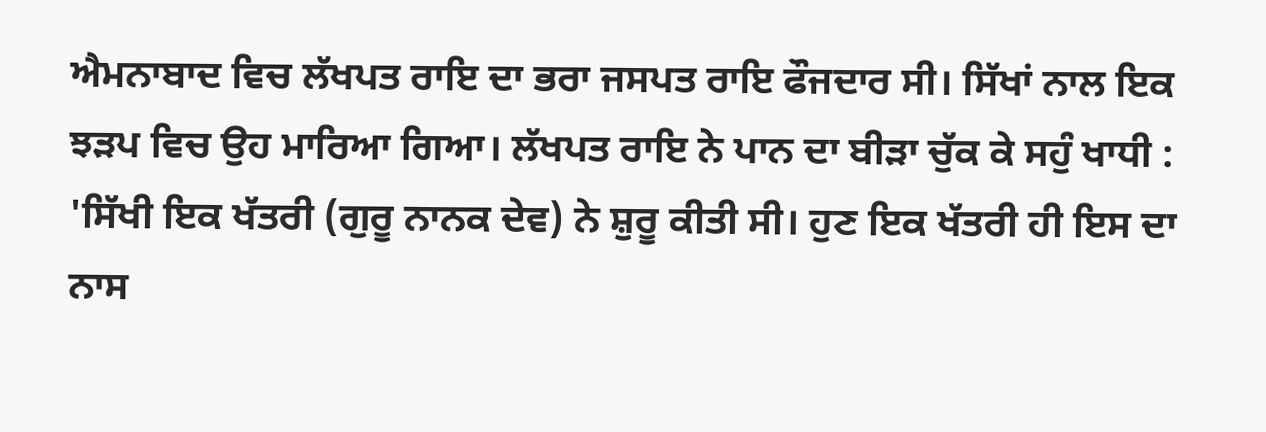ਐਮਨਾਬਾਦ ਵਿਚ ਲੱਖਪਤ ਰਾਇ ਦਾ ਭਰਾ ਜਸਪਤ ਰਾਇ ਫੌਜਦਾਰ ਸੀ। ਸਿੱਖਾਂ ਨਾਲ ਇਕ ਝੜਪ ਵਿਚ ਉਹ ਮਾਰਿਆ ਗਿਆ। ਲੱਖਪਤ ਰਾਇ ਨੇ ਪਾਨ ਦਾ ਬੀੜਾ ਚੁੱਕ ਕੇ ਸਹੁੰ ਖਾਧੀ :
'ਸਿੱਖੀ ਇਕ ਖੱਤਰੀ (ਗੁਰੂ ਨਾਨਕ ਦੇਵ) ਨੇ ਸ਼ੁਰੂ ਕੀਤੀ ਸੀ। ਹੁਣ ਇਕ ਖੱਤਰੀ ਹੀ ਇਸ ਦਾ ਨਾਸ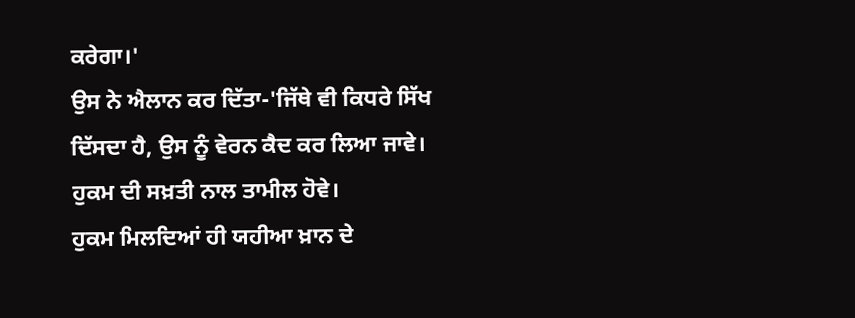ਕਰੇਗਾ।'
ਉਸ ਨੇ ਐਲਾਨ ਕਰ ਦਿੱਤਾ-'ਜਿੱਥੇ ਵੀ ਕਿਧਰੇ ਸਿੱਖ ਦਿੱਸਦਾ ਹੈ, ਉਸ ਨੂੰ ਵੇਰਨ ਕੈਦ ਕਰ ਲਿਆ ਜਾਵੇ। ਹੁਕਮ ਦੀ ਸਖ਼ਤੀ ਨਾਲ ਤਾਮੀਲ ਹੋਵੇ।
ਹੁਕਮ ਮਿਲਦਿਆਂ ਹੀ ਯਹੀਆ ਖ਼ਾਨ ਦੇ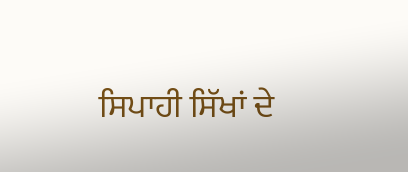ਸਿਪਾਹੀ ਸਿੱਖਾਂ ਦੇ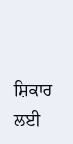ਸ਼ਿਕਾਰ ਲਈ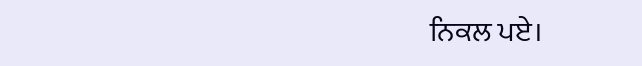ਨਿਕਲ ਪਏ।